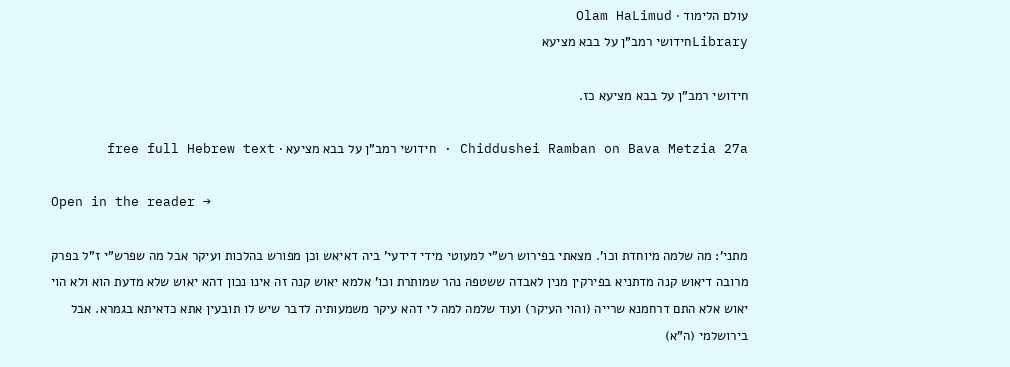עולם הלימוד · Olam HaLimud
Libraryחידושי רמב"ן על בבא מציעא

חידושי רמב"ן על בבא מציעא כז.

Chiddushei Ramban on Bava Metzia 27a · חידושי רמב"ן על בבא מציעא · free full Hebrew text

Open in the reader →

מתני': מה שלמה מיוחדת וכו'. מצאתי בפירוש רש"י למעוטי מידי דידעי' ביה דאיאש וכן מפורש בהלכות ועיקר אבל מה שפרש"י ז"ל בפרק מרובה דיאוש קנה מדתניא בפירקין מנין לאבדה ששטפה נהר שמותרת וכו' אלמא יאוש קנה זה אינו נכון דהא יאוש שלא מדעת הוא ולא הוי יאוש אלא התם דרחמנא שרייה (והוי העיקר) ועוד שלמה למה לי דהא עיקר משמעותיה לדבר שיש לו תובעין אתא כדאיתא בגמרא. אבל בירושלמי (ה"א)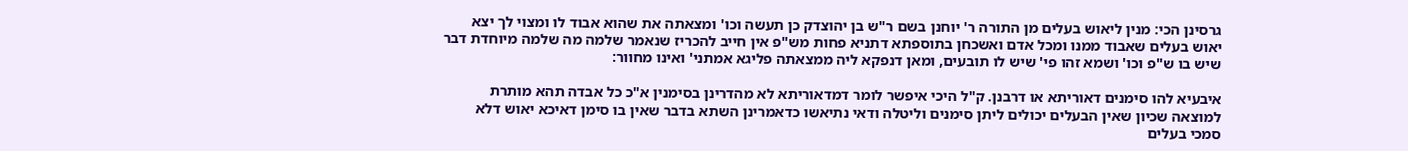גרסינן הכי: מנין ליאוש בעלים מן התורה ר' יוחנן בשם ר"ש בן יהוצדק כן תעשה וכו' ומצאתה את שהוא אבוד לו ומצוי לך יצא יאוש בעלים שאבוד ממנו ומכל אדם ואשכחן בתוספתא דתניא פחות מש"פ אין חייב להכריז שנאמר שלמה מה שלמה מיוחדת דבר שיש בו ש"פ וכו' ושמא זהו פי' שיש לו תובעים, ומאן דנפקא ליה ממצאתה פליגא אמתני' ואינו מחוור:

איבעיא להו סימנים דאוריתא או דרבנן. ק"ל היכי איפשר לומר דמדאוריתא לא מהדרינן בסימנין א"כ כל אבדה תהא מותרת למוצאה שכיון שאין הבעלים יכולים ליתן סימנים וליטלה ודאי נתיאשו כדאמרינן השתא בדבר שאין בו סימן דאיכא יאוש דלא סמכי בעלים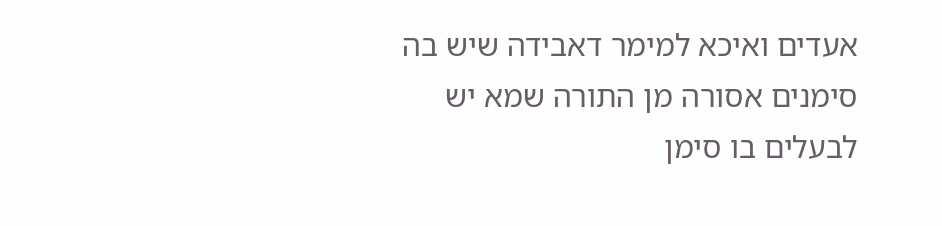אעדים ואיכא למימר דאבידה שיש בה סימנים אסורה מן התורה שמא יש לבעלים בו סימן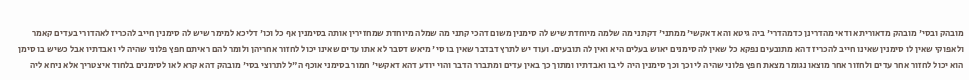מובהק ובסי' מובהק מדאוריתא ודאי מהדרינן כדמהדרי' ביה גיטא והא דאקשי' ממתני' דקתני מה שלמה מיוחדת שיש לה סימנין משום דהכי קתני מה שמלה מיוחדת שמחזירין אותה בסימנין אף כל וכו' דליכא למימר שיש לה סימנין חייב להכריז לאהדורי בעדים קאמר ולאפוקי שאין לו סימנין שאינו חייב להכריז דהא מתובעים נפקא כל שאין לה סימנים יאוש בעלים היא ואין לה תובעים. ועוד יש לתרץ דבדבר שאין בו סי' מיאש דסבר לא אתו עדים שאינו יכול לחזור אחריהן ולומר להם ראיתם חפץ פלוני שהיה לי ואבדתיו אבל כשיש בו סימן הוא יכול לחזור אחר עדים ולחזור אחר מוצאו נגומר מצאת חפץ פלוני שהיה לי וכך וכך סימנין היה לי בו ואבדתיו ומתוך כך באין עדים ומתברר הדבר והוי יודע דהא דאקשי' חמור בסימני אוכף ה"ל לתרוצי בסי' מובהק דהא קרא לאו לסימנים בלחוד איצטריך אלא ניחא ליה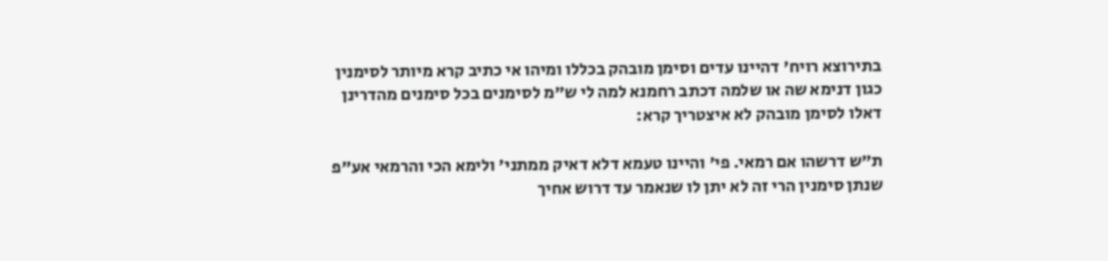בתירוצא רויח' דהיינו עדים וסימן מובהק בכללו ומיהו אי כתיב קרא מיותר לסימנין כגון דנימא שה או שלמה דכתב רחמנא למה לי ש"מ לסימנים בכל סימנים מהדרינן דאלו לסימן מובהק לא איצטריך קרא:

ת"ש דרשהו אם רמאי. פי' והיינו טעמא דלא דאיק ממתני' ולימא הכי והרמאי אע"פ שנתן סימנין הרי זה לא יתן לו שנאמר עד דרוש אחיך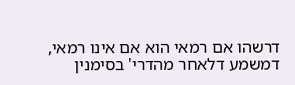דרשהו אם רמאי הוא אם אינו רמאי, דמשמע דלאחר מהדרי' בסימנין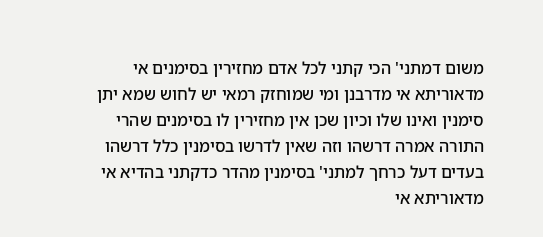משום דמתני' הכי קתני לכל אדם מחזירין בסימנים אי מדאוריתא אי מדרבנן ומי שמוחזק רמאי יש לחוש שמא יתן סימנין ואינו שלו וכיון שכן אין מחזירין לו בסימנים שהרי התורה אמרה דרשהו וזה שאין לדרשו בסימנין כלל דרשהו בעדים דעל כרחך למתני' בסימנין מהדר כדקתני בהדיא אי מדאוריתא אי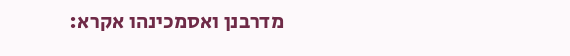מדרבנן ואסמכינהו אקרא: